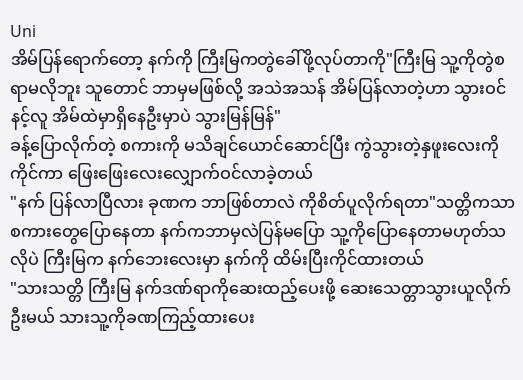Uni
အိမ်ပြန်ရောက်တော့ နက်ကို ကြီးမြကတွဲခေါ်ဖို့လုပ်တာကို"ကြီးမြ သူ့ကိုတွဲစရာမလိုဘူး သူတောင် ဘာမှမဖြစ်လို့ အသဲအသန် အိမ်ပြန်လာတဲ့ဟာ သွားဝင် နင့်လူ အိမ်ထဲမှာရှိနေဦးမှာပဲ သွားမြန်မြန်"
ခန့်ပြောလိုက်တဲ့ စကားကို မသိချင်ယောင်ဆောင်ပြီး ကွဲသွားတဲ့နှဖူးလေးကိုကိုင်ကာ ဖြေးဖြေးလေးလျှောက်ဝင်လာခဲ့တယ်
"နက် ပြန်လာပြီလား ခုဏက ဘာဖြစ်တာလဲ ကိုစိတ်ပူလိုက်ရတာ"သတ္တိကသာ စကားတွေပြောနေတာ နက်ကဘာမှလဲပြန်မပြော သူ့ကိုပြောနေတာမဟုတ်သလိုပဲ ကြီးမြက နက်ဘေးလေးမှာ နက်ကို ထိမ်းပြီးကိုင်ထားတယ်
"သားသတ္တိ ကြီးမြ နက်ဒဏ်ရာကိုဆေးထည့်ပေးဖို့ ဆေးသေတ္တာသွားယူလိုက်ဦးမယ် သားသူ့ကိုခဏကြည့်ထားပေး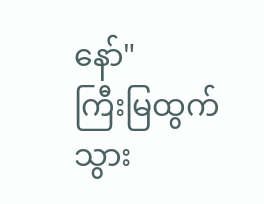နော်"
ကြီးမြထွက်သွား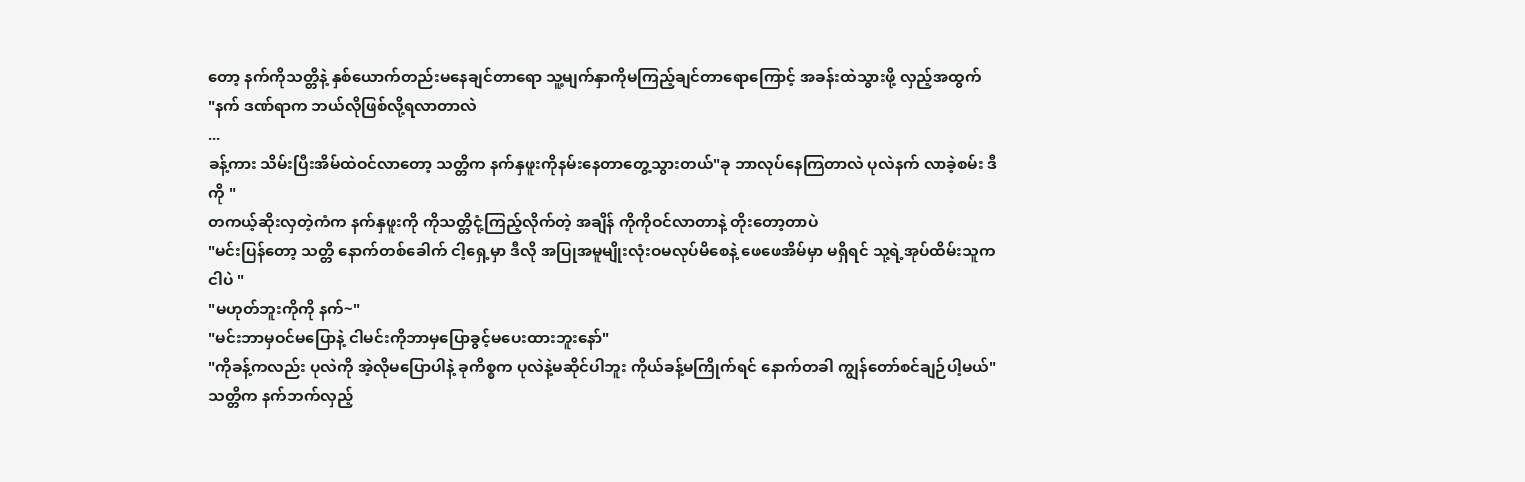တော့ နက်ကိုသတ္တိနဲ့ နှစ်ယောက်တည်းမနေချင်တာရော သူ့မျက်နှာကိုမကြည့်ချင်တာရောကြောင့် အခန်းထဲသွားဖို့ လှည့်အထွက်
"နက် ဒဏ်ရာက ဘယ်လိုဖြစ်လို့ရလာတာလဲ
...
ခန့်ကား သိမ်းပြီးအိမ်ထဲဝင်လာတော့ သတ္တိက နက်နှဖူးကိုနမ်းနေတာတွေ့သွားတယ်"ခု ဘာလုပ်နေကြတာလဲ ပုလဲနက် လာခဲ့စမ်း ဒီကို "
တကယ့်ဆိုးလှတဲ့ကံက နက်နှဖူးကို ကိုသတ္တိငုံ့ကြည့်လိုက်တဲ့ အချိန် ကိုကိုဝင်လာတာနဲ့ တိုးတော့တာပဲ
"မင်းပြန်တော့ သတ္တိ နောက်တစ်ခေါက် ငါ့ရှေ့မှာ ဒီလို အပြုအမူမျိုးလုံးဝမလုပ်မိစေနဲ့ ဖေဖေအိမ်မှာ မရှိရင် သု့ရဲ့အုပ်ထိမ်းသူက ငါပဲ "
"မဟုတ်ဘူးကိုကို နက်~"
"မင်းဘာမှဝင်မပြောနဲ့ ငါမင်းကိုဘာမှပြောခွင့်မပေးထားဘူးနော်"
"ကိုခန့်ကလည်း ပုလဲကို အဲ့လိုမပြောပါနဲ့ ခုကိစ္စက ပုလဲနဲ့မဆိုင်ပါဘူး ကိုယ်ခန့်မကြိုက်ရင် နောက်တခါ ကျွန်တော်စင်ချဉ်ပါ့မယ်"
သတ္တိက နက်ဘက်လှည့်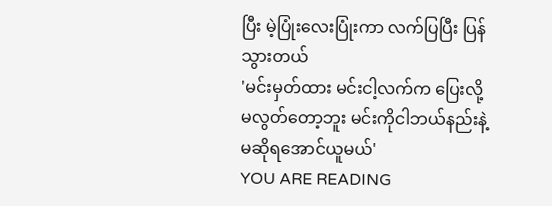ပြီး မဲ့ပြုံးလေးပြုံးကာ လက်ပြပြီး ပြန်သွားတယ်
'မင်းမှတ်ထား မင်းငါ့လက်က ပြေးလို့မလွတ်တော့ဘူး မင်းကိုငါဘယ်နည်းနဲ့မဆိုရအောင်ယူမယ်'
YOU ARE READING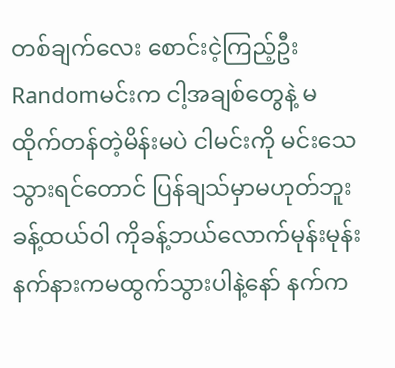တစ်ချက်လေး စောင်းငဲ့ကြည့်ဦး
Randomမင်းက ငါ့အချစ်တွေနဲ့ မထိုက်တန်တဲ့မိန်းမပဲ ငါမင်းကို မင်းသေသွားရင်တောင် ပြန်ချသ်မှာမဟုတ်ဘူး ခန့်ထယ်ဝါ ကိုခန့်ဘယ်လောက်မုန်းမုန်း နက်နားကမထွက်သွားပါနဲ့နော် နက်က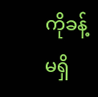ကိုခန့်မရှိ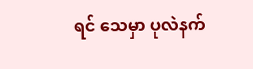ရင် သေမှာ ပုလဲနက်